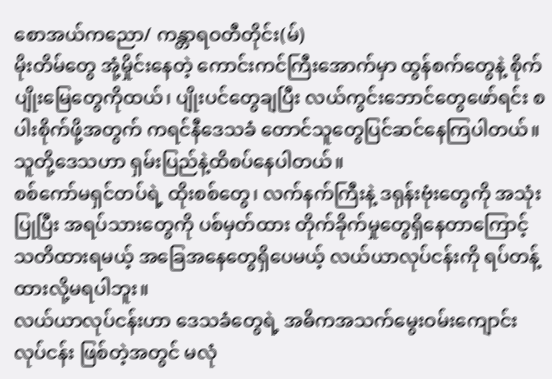စောအယ်ကညော/ ကန္တာရဝတီတိုင်း(မ်)
မိုးတိမ်တွေ အုံ့မှိုင်းနေတဲ့ ကောင်းကင်ကြီးအောက်မှာ ထွန်စက်တွေနဲ့ စိုက်ပျိုးမြေတွေကိုထယ်၊ ပျိုးပင်တွေချပြီး လယ်ကွင်းဘောင်တွေဖော်ရင်း စပါးစိုက်ဖို့အတွက် ကရင်နီဒေသခံ တောင်သူတွေပြင်ဆင်နေကြပါတယ်။ သူတို့ဒေသဟာ ရှမ်းပြည်နဲ့ထိစပ်နေပါတယ်။
စစ်ကော်မရှင်တပ်ရဲ့ ထိုးစစ်တွေ၊ လက်နက်ကြီးနဲ့ ဒရုန်းဗုံးတွေကို အသုံးပြုပြီး အရပ်သားတွေကို ပစ်မှတ်ထား တိုက်ခိုက်မှုတွေရှိနေတာကြောင့် သတိထားရမယ့် အခြေအနေတွေရှိပေမယ့် လယ်ယာလုပ်ငန်းကို ရပ်တန့်ထားလို့မရပါဘူး။
လယ်ယာလုပ်ငန်းဟာ ဒေသခံတွေရဲ့ အဓိကအသက်မွေးဝမ်းကျောင်းလုပ်ငန်း ဖြစ်တဲ့အတွင် မလုံ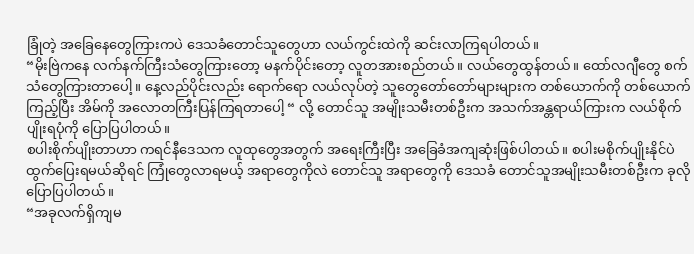ခြုံတဲ့ အခြေနေတွေကြားကပဲ ဒေသခံတောင်သူတွေဟာ လယ်ကွင်းထဲကို ဆင်းလာကြရပါတယ်။
“မိုးဗြဲကနေ လက်နက်ကြီးသံတွေကြားတော့ မနက်ပိုင်းတော့ လူတအားစည်တယ်။ လယ်တွေထွန်တယ်။ ထော်လဂျီတွေ စက်သံတွေကြားတာပေါ့။ နေ့လည်ပိုင်းလည်း ရောက်ရော လယ်လုပ်တဲ့ သူတွေတော်တော်များများက တစ်ယောက်ကို တစ်ယောက်ကြည့်ပြီး အိမ်ကို အလောတကြီးပြန်ကြရတာပေါ့ “ လို့ တောင်သူ အမျိုးသမီးတစ်ဦးက အသက်အန္တရာယ်ကြားက လယ်စိုက်ပျိုးရပုံကို ပြောပြပါတယ်။
စပါးစိုက်ပျိုးတာဟာ ကရင်နီဒေသက လူထုတွေအတွက် အရေးကြီးပြီး အခြေခံအကျဆုံးဖြစ်ပါတယ်။ စပါးမစိုက်ပျိုးနိုင်ပဲ ထွက်ပြေးရမယ်ဆိုရင် ကြုံတွေလာရမယ့် အရာတွေကိုလဲ တောင်သူ အရာတွေကို ဒေသခံ တောင်သူအမျိုးသမီးတစ်ဦးက ခုလိုပြောပြပါတယ်။
“အခုလက်ရှိကျမ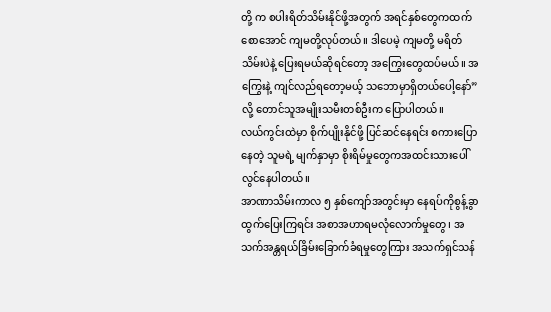တို့ က စပါးရိတ်သိမ်းနိုင်ဖို့အတွက် အရင်နှစ်တွေကထက်စောအောင် ကျမတို့လုပ်တယ်။ ဒါပေမဲ့ ကျမတို့ မရိတ်သိမ်းပဲနဲ့ ပြေးရမယ်ဆိုရင်တော့ အကြွေးတွေထပ်မယ်။ အကြွေးနဲ့ ကျင်လည်ရတော့မယ့် သဘောမှာရှိတယ်ပေါ့နော်” လို့ တောင်သူအမျိုးသမီးတစ်ဦးက ပြောပါတယ်။
လယ်ကွင်းထဲမှာ စိုက်ပျိုးနိုင်ဖို့ ပြင်ဆင်နေရင်း စကားပြောနေတဲ့ သူမရဲ့ မျက်နှာမှာ စိုးရိမ်မှုတွေကအထင်းသားပေါ်လွင်နေပါတယ်။
အာဏာသိမ်းကာလ ၅ နှစ်ကျော်အတွင်းမှာ နေရပ်ကိုစွန့်ခွာထွက်ပြေးကြရင်း အစာအဟာရမလုံလောက်မှုတွေ၊ အသက်အန္တရယ်ခြိမ်းခြောက်ခံရမှုတွေကြား အသက်ရှင်သန်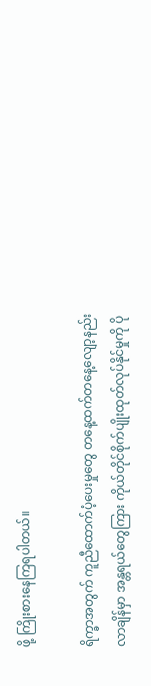ဖို့ ကြိုးစားနေကြရပါတယ်။

ရိက္ခာအတွက် ကူညီထောက်ပံ့ပေးမှုတွေ တနေ့ထက်တနေ့လျော့နည်းလာချိန်မှာ အန္တရယ်တွေကြား ကိုယ်တိုင်စိုက်ပျိုးထုတ်လုပ်နိုင်မှုကို ပို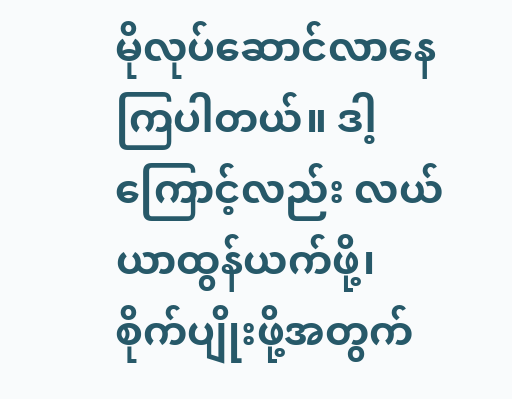မိုလုပ်ဆောင်လာနေကြပါတယ်။ ဒါ့ကြောင့်လည်း လယ်ယာထွန်ယက်ဖို့၊ စိုက်ပျိုးဖို့အတွက်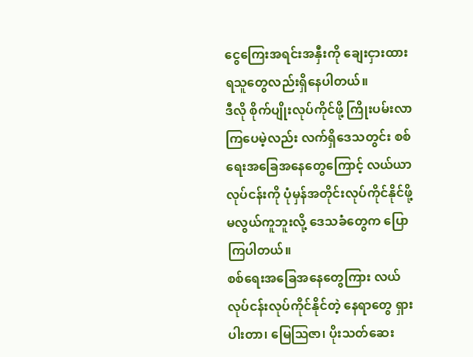ငွေကြေးအရင်းအနှီးကို ချေးငှားထားရသူတွေလည်းရှိနေပါတယ်။
ဒီလို စိုက်ပျိုးလုပ်ကိုင်ဖို့ ကြိုးပမ်းလာကြပေမဲ့လည်း လက်ရှိဒေသတွင်း စစ်ရေးအခြေအနေတွေကြောင့် လယ်ယာလုပ်ငန်းကို ပုံမှန်အတိုင်းလုပ်ကိုင်နိုင်ဖို့ မလွယ်ကူဘူးလို့ ဒေသခံတွေက ပြောကြပါတယ်။
စစ်ရေးအခြေအနေတွေကြား လယ်လုပ်ငန်းလုပ်ကိုင်နိုင်တဲ့ နေရာတွေ ရှားပါးတာ၊ မြေဩဇာ၊ ပိုးသတ်ဆေး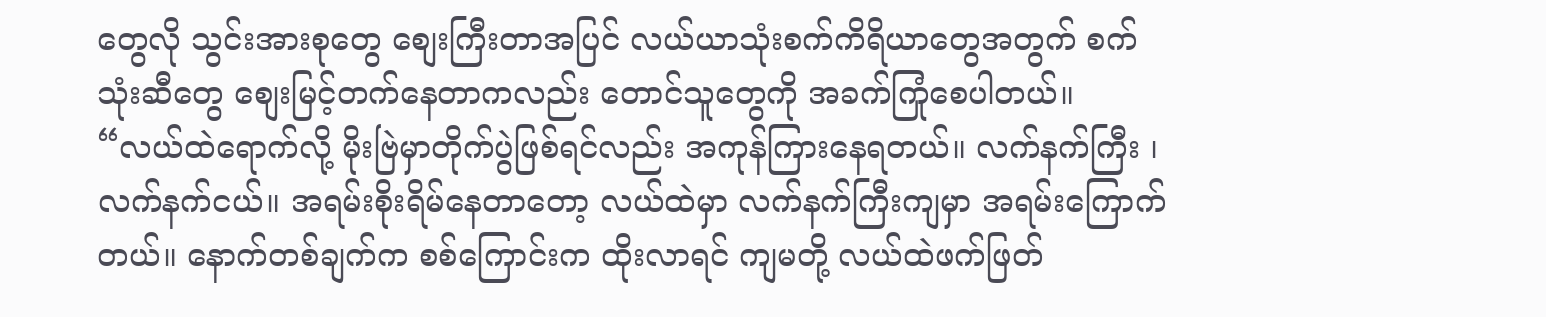တွေလို သွင်းအားစုတွေ စျေးကြီးတာအပြင် လယ်ယာသုံးစက်ကိရိယာတွေအတွက် စက်သုံးဆီတွေ စျေးမြင့်တက်နေတာကလည်း တောင်သူတွေကို အခက်ကြုံစေပါတယ်။
“လယ်ထဲရောက်လို့ မိုးဗြဲမှာတိုက်ပွဲဖြစ်ရင်လည်း အကုန်ကြားနေရတယ်။ လက်နက်ကြီး ၊ လက်နက်ငယ်။ အရမ်းစိုးရိမ်နေတာတော့ လယ်ထဲမှာ လက်နက်ကြီးကျမှာ အရမ်းကြောက်တယ်။ နောက်တစ်ချက်က စစ်ကြောင်းက ထိုးလာရင် ကျမတို့ လယ်ထဲဖက်ဖြတ်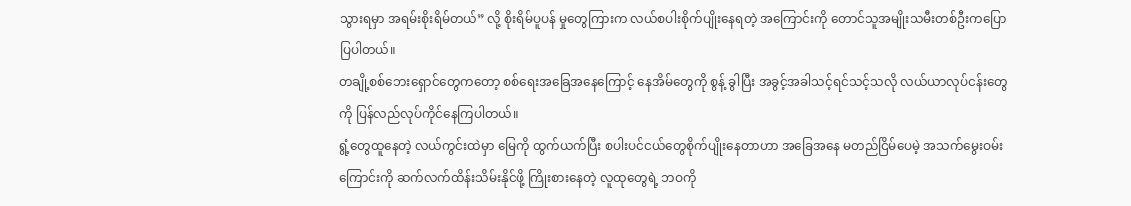သွားရမှာ အရမ်းစိုးရိမ်တယ်” လို့ စိုးရိမ်ပူပန် မှုတွေကြားက လယ်စပါးစိုက်ပျိုးနေရတဲ့ အကြောင်းကို တောင်သူအမျိုးသမီးတစ်ဦးကပြောပြပါတယ်။
တချို့စစ်ဘေးရှောင်တွေကတော့ စစ်ရေးအခြေအနေကြောင့် နေအိမ်တွေကို စွန့် ခွါပြီး အခွင့်အခါသင့်ရင်သင့်သလို လယ်ယာလုပ်ငန်းတွေကို ပြန်လည်လုပ်ကိုင်နေကြပါတယ်။
ရွံ့တွေထူနေတဲ့ လယ်ကွင်းထဲမှာ မြေကို ထွက်ယက်ပြီး စပါးပင်ငယ်တွေစိုက်ပျိုးနေတာဟာ အခြေအနေ မတည်ငြိမ်ပေမဲ့ အသက်မွေးဝမ်းကြောင်းကို ဆက်လက်ထိန်းသိမ်းနိုင်ဖို့ ကြိုးစားနေတဲ့ လူထုတွေရဲ့ ဘဝကို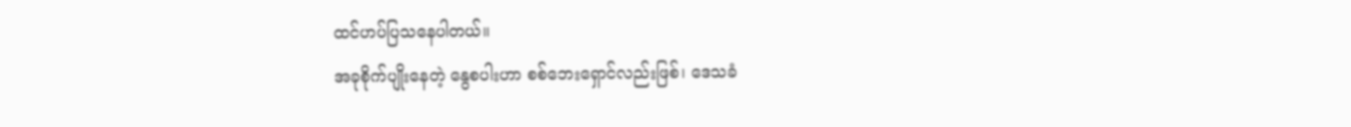ထင်ဟပ်ပြသနေပါတယ်။
အခုစိုက်ပျိုးနေတဲ့ နွေစပါးဟာ စစ်ဘေးရှောင်လည်းဖြစ်၊ ဒေသခံ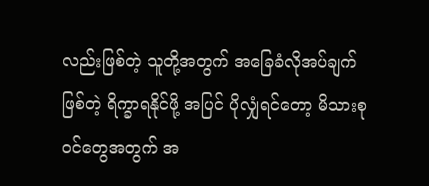လည်းဖြစ်တဲ့ သူတို့အတွက် အခြေခံလိုအပ်ချက်ဖြစ်တဲ့ ရိက္ခာရနိုင်ဖို့ အပြင် ပိုလျှံရင်တော့ မိသားစုဝင်တွေအတွက် အ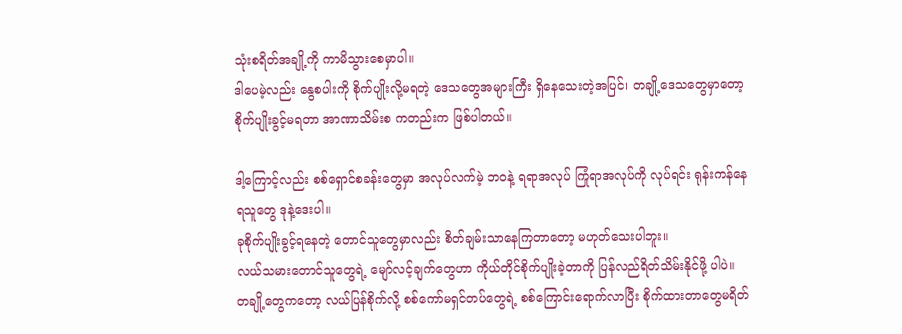သုံးစရိတ်အချို့ကို ကာမိသွားစေမှာပါ။
ဒါပေမဲ့လည်း နွေစပါးကို စိုက်ပျိုးလို့မရတဲ့ ဒေသတွေအများကြီး ရှိနေသေးတဲ့အပြင်၊ တချို့ဒေသတွေမှာတော့ စိုက်ပျိုးခွင့်မရတာ အာဏာသိမ်းစ ကတည်းက ဖြစ်ပါတယ်။

ဒါ့ကြောင့်လည်း စစ်ရှောင်စခန်းတွေမှာ အလုပ်လက်မဲ့ ဘဝနဲ့ ရရာအလုပ် ကြုံရာအလုပ်ကို လုပ်ရင်း ရုန်းကန်နေရသူတွေ ဒုနဲ့ဒေးပါ။
ခုစိုက်ပျိုးခွင့်ရနေတဲ့ တောင်သူတွေမှာလည်း စိတ်ချမ်းသာနေကြတာတော့ မဟုတ်သေးပါဘူး။
လယ်သမားတောင်သူတွေရဲ့ မျော်လင့်ချက်တွေဟာ ကိုယ်တိုင်စိုက်ပျိုးခဲ့တာကို ပြန်လည်ရိတ်သိမ်းနိုင်ဖို့ ပါပဲ။
တချို့တွေကတော့ လယ်ပြန်စိုက်လို့ စစ်ကော်မရှင်တပ်တွေရဲ့ စစ်ကြောင်းရောက်လာပြီး စိုက်ထားတာတွေမရိတ်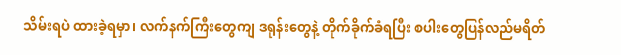သိမ်းရပဲ ထားခဲ့ရမှာ၊ လက်နက်ကြီးတွေကျ ဒရုန်းတွေနဲ့ တိုက်ခိုက်ခံရပြီး စပါးတွေပြန်လည်မရိတ်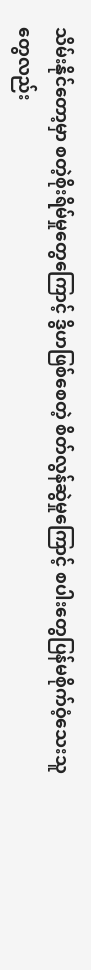သိမ်းနိုင်တော့မှာ စတဲ့စိုးရိမ်မှုတွေကြောင့် ဒွိဟဖြစ်စေတဲ့ စိတ်လွန်ဆွဲမှုကြောင့် စပါးတွေပြန်မစိုက်ဝံ့သေးသူတွေလည်း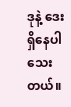ဒုနဲ့ ဒေး ရှိနေပါသေးတယ်။